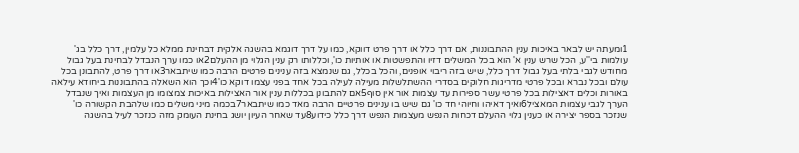1ומעתה יש לבאר באיכות ענין ההתבוננות, אם דרך כלל או דרך פרט דווקא, כמו על דרך דוגמא בהשגה אלקית דבחינת ממלא כל עלמין, דרך כלל בג' עולמות בי''ע, הכל שרש ענין א' הוא בכל המשלים דזיו והתפשטות או אותיות כו', וכללותו רק ענין הגלוי מן ההעלם2או כמו ערך הנבדל לבחינת בעל גבול מחודש לגבי בלתי בעל גבול דרך כלל, שיש בזה ריבוי אופנים, והכל בכלל, גם שנמצא בזה ענינים פרטים הרבה כמו שיתבאר3או דרך פרט, להתבונן בכל עולם ובכל נברא ובכל פרטי מדריגות חלוקים בסדרי ההשתלשלות מעילה לעילה בכל אחד בפני עצמו דוקא כו'4וכך הוא השאלה בהתבוננות ביחודא עילאה באורות וכלים דאצילות בכל פרטי עשר ספירות עד עצמות אור אין סוף5אם להתבונן בכללות ענין אור האצילות באיכות צמצומו מן העצמות ואיך שנבדל הערך לגבי עצמות המאציל6ואיך דאיהו וחיוהי חד כו' גם שיש בו ענינים פרטיים הרבה מאד כמו שיתבאר7בכמה מיני משלים כמו שלהבת הקשורה כו' שנזכר בספר יצירה או כענין גלוי ההעלם דכחות הנפש מעצמות הנפש דרך כלל כידוע8עד שאחר העיון יושג בחינת העומק מזה כנזכר לעיל בהשגה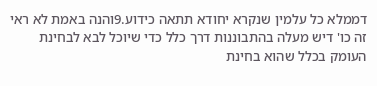דממלא כל עלמין שנקרא יחודא תתאה כידוע.9והנה באמת לא ראי זה כו' דיש מעלה בהתבוננות דרך כלל כדי שיוכל לבא לבחינת העומק בכלל שהוא בחינת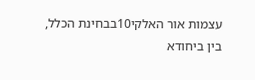עצמות אור האלקי10בבחינת הכלל, בין ביחודא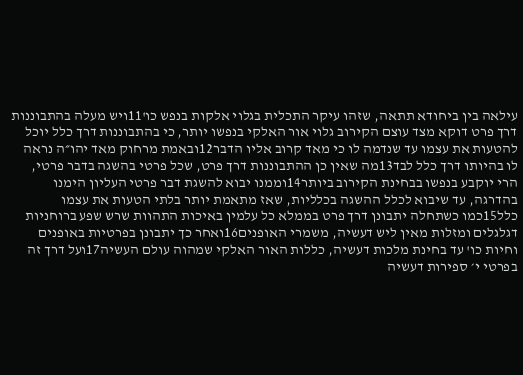עילאה בין ביחודא תתאה, שזהו עיקר התכלית בגלוי אלקות בנפש כו'11ויש מעלה בהתבוננות דרך פרט דוקא מצד עוצם הקירוב גלוי אור האלקי בנפשו יותר, כי בהתבוננות דרך כלל יוכל להטעות את עצמו עד שנדמה לו כי מאד קרוב אליו הדבר12ובאמת מרחוק מאד יהו״ה נראה לו בהיותו דרך כלל לבד13מה שאין כן ההתבוננות דרך פרט, שכל פרטי בהשגה בדבר פרטי, הרי יוקבע בנפשו בבחינת הקירוב ביותר14וממנו יבוא להשגת דבר פרטי העליון הימנו בהדרגה, עד שיבוא לכלל ההשגה בכלליות, שאז מתאמת יותר בלתי הטעות את עצמו כלל15כמו כשתחלה יתבונן דרך פרט בממלא כל עלמין באיכות התהוות שרש שפע ברוחניות דגלגלים ומזלות מאין ליש דעשיה, משמרי האופנים16ואחר כך יתבונן בפרטיות באופנים וחיות כו' עד בחינת מלכות דעשיה, כללות האור האלקי שמהוה עולם העשיה17ועל דרך זה בפרטי י׳ ספירות דעשיה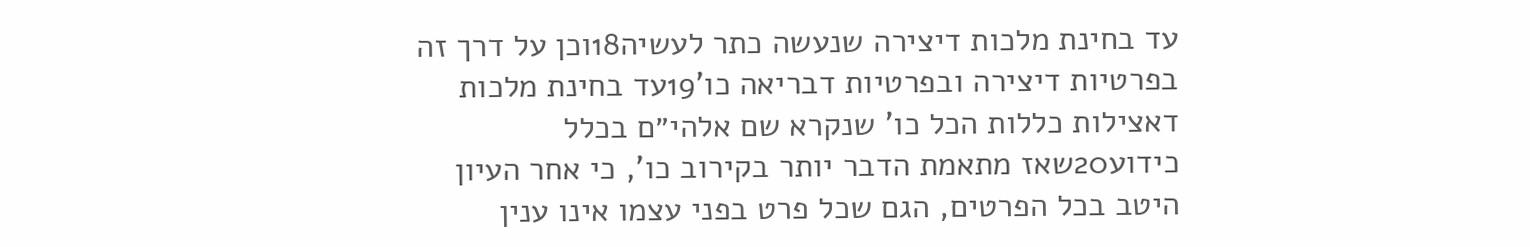עד בחינת מלכות דיצירה שנעשה כתר לעשיה18וכן על דרך זה בפרטיות דיצירה ובפרטיות דבריאה כו'19עד בחינת מלכות דאצילות כללות הכל כו' שנקרא שם אלהי״ם בכלל כידוע20שאז מתאמת הדבר יותר בקירוב כו', כי אחר העיון היטב בכל הפרטים, הגם שכל פרט בפני עצמו אינו ענין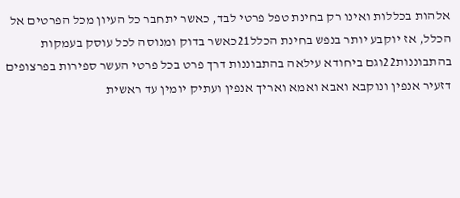אלהות בכללות ואינו רק בחינת טפל פרטי לבד, כאשר יתחבר כל העיון מכל הפרטים אל הכלל, אז יוקבע יותר בנפש בחינת הכלל21כאשר בדוק ומנוסה לכל עוסק בעמקות בהתבוננות22וגם ביחודא עילאה בהתבוננות דרך פרט בכל פרטי העשר ספירות בפרצופים דזעיר אנפין ונוקבא ואבא ואמא ואריך אנפין ועתיק יומין עד ראשית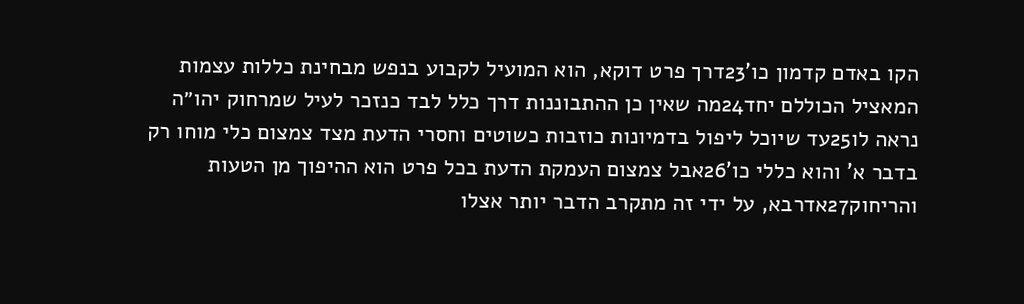הקו באדם קדמון כו'23דרך פרט דוקא, הוא המועיל לקבוע בנפש מבחינת כללות עצמות המאציל הכוללם יחד24מה שאין כן ההתבוננות דרך כלל לבד כנזכר לעיל שמרחוק יהו״ה נראה לו25עד שיוכל ליפול בדמיונות כוזבות כשוטים וחסרי הדעת מצד צמצום כלי מוחו רק בדבר א' והוא כללי כו'26אבל צמצום העמקת הדעת בכל פרט הוא ההיפוך מן הטעות והריחוק27אדרבא, על ידי זה מתקרב הדבר יותר אצלו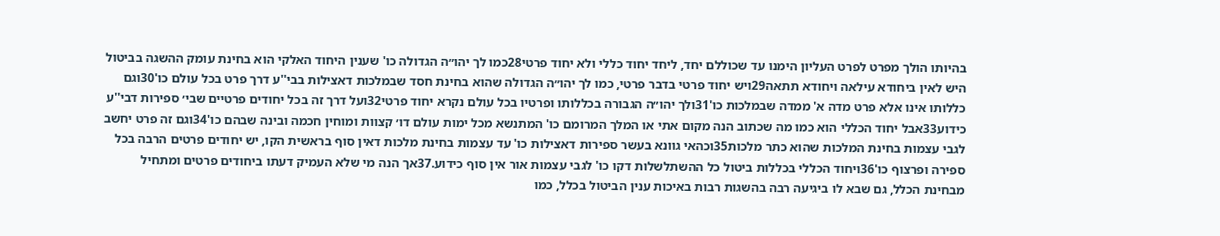בהיותו הולך מפרט לפרט העליון הימנו עד שכוללם יחד, ליחד יחוד כללי ולא יחוד פרטי28כמו לך יהו״ה הגדולה כו' שענין היחוד האלקי הוא בחינת עומק ההשגה בביטול היש לאין ביחודא עילאה ויחודא תתאה29ויש יחוד פרטי בדבר פרטי, כמו לך יהו״ה הגדולה שהוא בחינת חסד שבמלכות דאצילות בבי''ע דרך פרט בכל עולם כו'30וגם כללותו אינו אלא פרט מדה א' ממדה שבמלכות כו'31ולך יהו״ה הגבורה בכללותו ופרטיו בכל עולם נקרא יחוד פרטי32ועל דרך זה בכל יחודים פרטיים שבי׳ ספירות דבי''ע כידוע33אבל יחוד הכללי הוא כמו מה שכתוב הנה מקום אתי או המלך המרומם כו' המתנשא מכל ימות עולם דו׳ קצוות ומוחין חכמה ובינה שבהם כו'34וגם זה פרט יחשב לגבי עצמות בחינת המלכות שהוא כתר מלכות35וכהאי גוונא בעשר ספירות דאצילות כו' עד עצמות בחינת מלכות דאין סוף בראשית הקו, יש יחודים פרטים הרבה בכל ספירה ופרצוף כו'36ויחוד הכללי בכללות ביטול כל ההשתלשלות דקו כו' לגבי עצמות אור אין סוף כידוע.37אך הנה מי שלא העמיק דעתו ביחודים פרטים ומתחיל מבחינת הכלל, גם שבא לו ביגיעה רבה בהשגות רבות באיכות ענין הביטול בכלל, כמו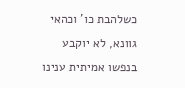כשלהבת כו' וכהאי גוונא, לא יוקבע בנפשו אמיתית ענינו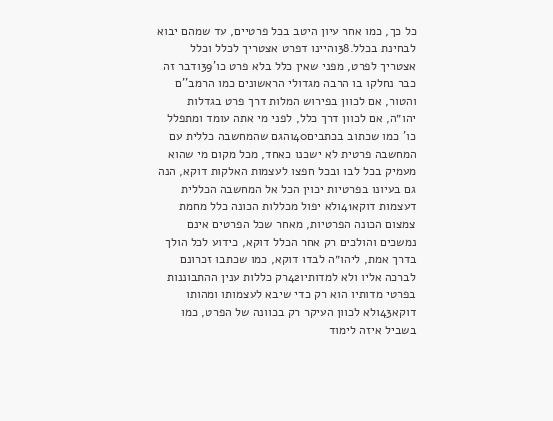כל כך, כמו אחר עיון היטב בכל פרטיים, עד שמהם יבוא לבחינת בכלל.38והיינו דפרט אצטריך לכלל וכלל אצטריך לפרט, מפני שאין כלל בלא פרט כו'39ודבר זה כבר נחלקו בו הרבה מגדולי הראשונים כמו הרמב''ם והטור, אם לכוון בפירוש המלות דרך פרט בגדלות יהו״ה, אם לכוון דרך כלל, לפני מי אתה עומד ומתפלל כו' כמו שכתוב בכתבים40והגם שהמחשבה כללית עם המחשבה פרטית לא ישכנו כאחד, מכל מקום מי שהוא מעמיק בכל לבו ובכל חפצו לעצמות האלקות דוקא, הנה גם בעיונו בפרטיות יכוין הכל אל המחשבה הכללית דעצמות דוקא41ולא יפול מכללות הכונה כלל מחמת צמצום הכונה הפרטיות, מאחר שכל הפרטים אינם נמשכים והולכים רק אחר הכלל דוקא, כידוע לכל הולך בדרך אמת, ליהו״ה לבדו דוקא, כמו שכתבו זכרונם לברכה אליו ולא למדותיו42רק כללות ענין ההתבוננות בפרטי מדותיו הוא רק כדי שיבא לעצמותו ומהותו דוקא43ולא לכוון העיקר רק בכוונה של הפרט, כמו בשביל איזה לימוד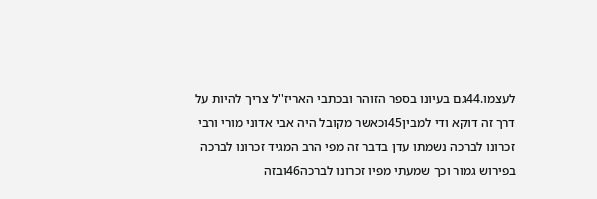לעצמו.44גם בעיונו בספר הזוהר ובכתבי האריז''ל צריך להיות על דרך זה דוקא ודי למבין45וכאשר מקובל היה אבי אדוני מורי ורבי זכרונו לברכה נשמתו עדן בדבר זה מפי הרב המגיד זכרונו לברכה בפירוש גמור וכך שמעתי מפיו זכרונו לברכה46ובזה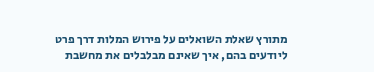מתורץ שאלת השואלים על פירוש המלות דרך פרט ליודעים בהם, איך שאינם מבלבלים את מחשבת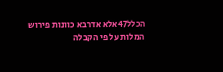הכלל47אלא אדרבא כוונות פירוש המלות על פי הקבלה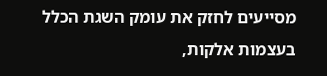מסייעים לחזק את עומק השגת הכלל בעצמות אלקות,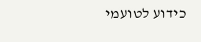כידוע לטועמי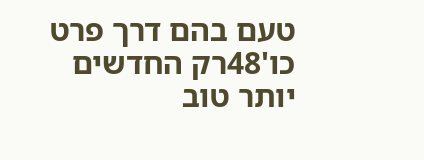טעם בהם דרך פרט כו'48רק החדשים יותר טוב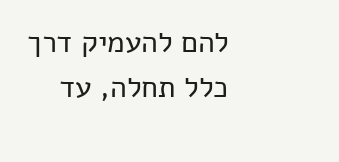להם להעמיק דרך כלל תחלה, עד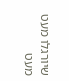שיורגלו מעט מעט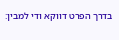בדרך הפרט דווקא ודי למבין: